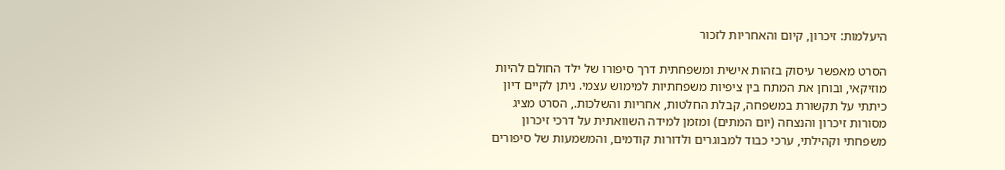היעלמות: זיכרון, קיום והאחריות לזכור

הסרט מאפשר עיסוק בזהות אישית ומשפחתית דרך סיפורו של ילד החולם להיות מוזיקאי, ובוחן את המתח בין ציפיות משפחתיות למימוש עצמי. ניתן לקיים דיון כיתתי על תקשורת במשפחה, קבלת החלטות, אחריות והשלכות., הסרט מציג מסורות זיכרון והנצחה (יום המתים) ומזמן למידה השוואתית על דרכי זיכרון משפחתי וקהילתי, ערכי כבוד למבוגרים ולדורות קודמים, והמשמעות של סיפורים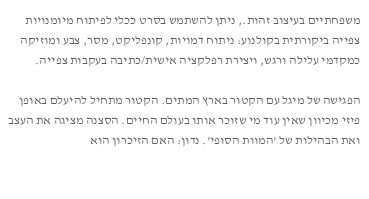משפחתיים בעיצוב זהות., ניתן להשתמש בסרט ככלי לפיתוח מיומנויות צפייה ביקורתית בקולנוע: ניתוח דמויות, קונפליקט, מסר, צבע ומוזיקה כמקדמי עלילה ורגש, ויצירת רפלקציה אישית/כתיבה בעקבות צפייה.

הפגישה של מיגל עם הקטור בארץ המתים. הקטור מתחיל להיעלם באופן פיזי מכיוון שאין עוד מי שזוכר אותו בעולם החיים. הסצנה מציגה את העצב ואת הבהילות של 'המוות הסופי'. נדון: האם הזיכרון הוא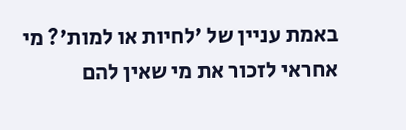באמת עניין של 'לחיות או למות'? מי אחראי לזכור את מי שאין להם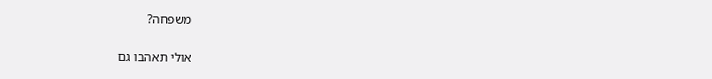משפחה?

אולי תאהבו גם